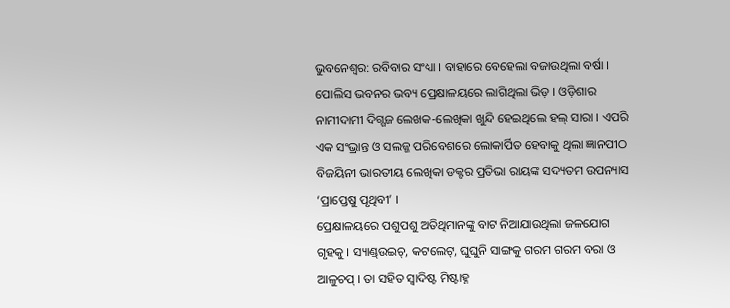ଭୁବନେଶ୍ୱର: ରବିବାର ସଂଧ୍ୟା । ବାହାରେ ବେହେଲା ବଜାଉଥିଲା ବର୍ଷା । ପୋଲିସ ଭବନର ଭବ୍ୟ ପ୍ରେକ୍ଷାଳୟରେ ଲାଗିଥିଲା ଭିଡ଼ । ଓଡ଼ିଶାର ନାମୀଦାମୀ ଦିଗ୍ଗଜ ଲେଖକ-ଲେଖିକା ଖୁନ୍ଦି ହେଇଥିଲେ ହଲ୍ ସାରା । ଏପରି ଏକ ସଂଭ୍ରାନ୍ତ ଓ ସଲଜ୍ଜ ପରିବେଶରେ ଲୋକାର୍ପିତ ହେବାକୁ ଥିଲା ଜ୍ଞାନପୀଠ ବିଜୟିନୀ ଭାରତୀୟ ଲେଖିକା ଡକ୍ଟର ପ୍ରତିଭା ରାୟଙ୍କ ସଦ୍ୟତମ ଉପନ୍ୟାସ ‘ପ୍ରାପ୍ତେଷୁ ପୃଥିବୀ’ ।
ପ୍ରେକ୍ଷାଳୟରେ ପଶୁପଶୁ ଅତିଥିମାନଙ୍କୁ ବାଟ ନିଆଯାଉଥିଲା ଜଳଯୋଗ ଗୃହକୁ । ସ୍ୟାଣ୍ଡ୍ଉଇଚ୍, କଟଲେଟ୍, ଘୁଘୁନି ସାଙ୍ଗକୁ ଗରମ ଗରମ ବରା ଓ ଆଳୁଚପ୍ । ତା ସହିତ ସ୍ୱାଦିଷ୍ଟ ମିଷ୍ଟାହ୍ନ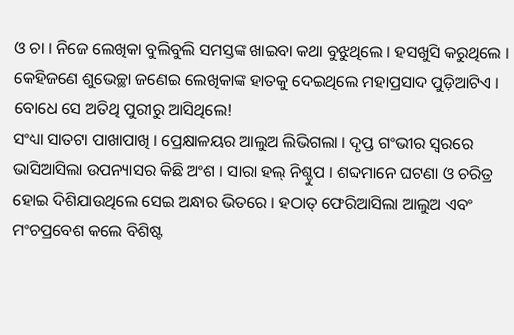ଓ ଚା । ନିଜେ ଲେଖିକା ବୁଲିବୁଲି ସମସ୍ତଙ୍କ ଖାଇବା କଥା ବୁଝୁଥିଲେ । ହସଖୁସି କରୁଥିଲେ । କେହିଜଣେ ଶୁଭେଚ୍ଛା ଜଣେଇ ଲେଖିକାଙ୍କ ହାତକୁ ଦେଇଥିଲେ ମହାପ୍ରସାଦ ପୁଡ଼ିଆଟିଏ । ବୋଧେ ସେ ଅତିଥି ପୁରୀରୁ ଆସିଥିଲେ!
ସଂଧ୍ୟା ସାତଟା ପାଖାପାଖି । ପ୍ରେକ୍ଷାଳୟର ଆଲୁଅ ଲିଭିଗଲା । ଦୃପ୍ତ ଗଂଭୀର ସ୍ୱରରେ ଭାସିଆସିଲା ଉପନ୍ୟାସର କିଛି ଅଂଶ । ସାରା ହଲ୍ ନିଶ୍ଚୁପ । ଶବ୍ଦମାନେ ଘଟଣା ଓ ଚରିତ୍ର ହୋଇ ଦିଶିଯାଉଥିଲେ ସେଇ ଅନ୍ଧାର ଭିତରେ । ହଠାତ୍ ଫେରିଆସିଲା ଆଲୁଅ ଏବଂ ମଂଚପ୍ରବେଶ କଲେ ବିଶିଷ୍ଟ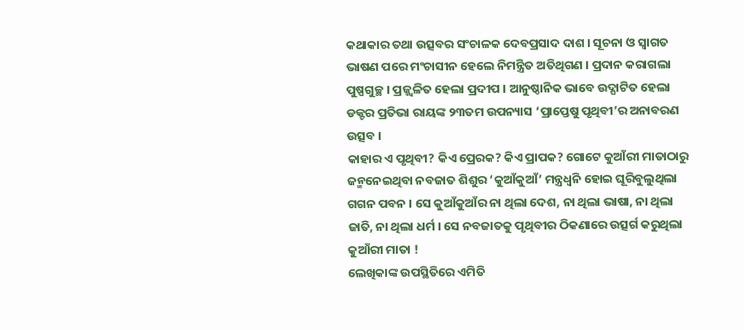କଥାକାର ତଥା ଉତ୍ସବର ସଂଚାଳକ ଦେବପ୍ରସାଦ ଦାଶ । ସୂଚନା ଓ ସ୍ୱାଗତ ଭାଷଣ ପରେ ମଂଚାସୀନ ହେଲେ ନିମନ୍ତ୍ରିତ ଅତିଥିଗଣ । ପ୍ରଦାନ କରାଗଲା ପୁଷ୍ପଗୁଚ୍ଛ । ପ୍ରଜ୍ଜ୍ୱଳିତ ହେଲା ପ୍ରଦୀପ । ଆନୁଷ୍ଠାନିକ ଭାବେ ଉଦ୍ଘାଟିତ ହେଲା ଡକ୍ଟର ପ୍ରତିଭା ରାୟଙ୍କ ୨୩ତମ ଉପନ୍ୟାସ ‘ପ୍ରାପ୍ତେଷୁ ପୃଥିବୀ’ର ଅନାବରଣ ଉତ୍ସବ ।
କାହାର ଏ ପୃଥିବୀ? କିଏ ପ୍ରେରକ? କିଏ ପ୍ରାପକ? ଗୋଟେ କୁଆଁରୀ ମାତାଠାରୁ ଜନ୍ମନେଇଥିବା ନବଜାତ ଶିଶୁର ‘କୁଆଁକୁଆଁ’ ମନ୍ତ୍ରଧ୍ୱନି ହୋଇ ଘୂରିବୁଲୁଥିଲା ଗଗନ ପବନ । ସେ କୁଆଁକୁଆଁର ନା ଥିଲା ଦେଶ, ନା ଥିଲା ଭାଷା, ନା ଥିଲା ଜାତି, ନା ଥିଲା ଧର୍ମ । ସେ ନବଜାତକୁ ପୃଥିବୀର ଠିକଣାରେ ଉତ୍ସର୍ଗ କରୁଥିଲା କୁଆଁରୀ ମାତା !
ଲେଖିକାଙ୍କ ଉପସ୍ଥିତିରେ ଏମିତି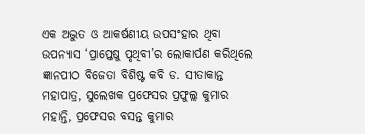ଏକ ଅଦ୍ଭୁତ ଓ ଆକର୍ଷଣୀୟ ଉପସଂହାର ଥିବା ଉପନ୍ୟାସ ‘ପ୍ରାପ୍ତେଷୁ ପୃଥିବୀ’ର ଲୋକାର୍ପଣ କରିଥିଲେ ଜ୍ଞାନପୀଠ ବିଜେତା ବିଶିଷ୍ଟ କବି ଡ. ସୀତାକାନ୍ତ ମହାପାତ୍ର, ସୁଲେଖକ ପ୍ରଫେସର ପ୍ରଫୁଲ୍ଲ କୁମାର ମହାନ୍ତି, ପ୍ରଫେସର ବସନ୍ତ କୁମାର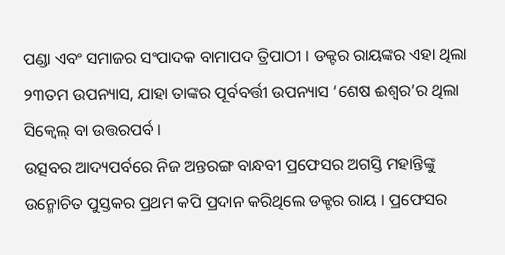ପଣ୍ଡା ଏବଂ ସମାଜର ସଂପାଦକ ବାମାପଦ ତ୍ରିପାଠୀ । ଡକ୍ଟର ରାୟଙ୍କର ଏହା ଥିଲା ୨୩ତମ ଉପନ୍ୟାସ, ଯାହା ତାଙ୍କର ପୂର୍ବବର୍ତ୍ତୀ ଉପନ୍ୟାସ ‘ଶେଷ ଈଶ୍ୱର’ର ଥିଲା ସିକ୍ୱେଲ୍ ବା ଉତ୍ତରପର୍ବ ।
ଉତ୍ସବର ଆଦ୍ୟପର୍ବରେ ନିଜ ଅନ୍ତରଙ୍ଗ ବାନ୍ଧବୀ ପ୍ରଫେସର ଅଗସ୍ତି ମହାନ୍ତିଙ୍କୁ ଉନ୍ମୋଚିତ ପୁସ୍ତକର ପ୍ରଥମ କପି ପ୍ରଦାନ କରିଥିଲେ ଡକ୍ଟର ରାୟ । ପ୍ରଫେସର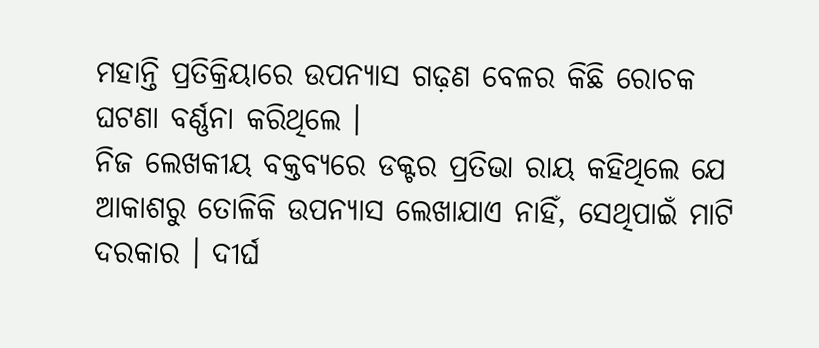ମହାନ୍ତି ପ୍ରତିକ୍ରିୟାରେ ଉପନ୍ୟାସ ଗଢ଼ଣ ବେଳର କିଛି ରୋଚକ ଘଟଣା ବର୍ଣ୍ଣନା କରିଥିଲେ ।
ନିଜ ଲେଖକୀୟ ବକ୍ତବ୍ୟରେ ଡକ୍ଟର ପ୍ରତିଭା ରାୟ କହିଥିଲେ ଯେ ଆକାଶରୁ ତୋଳିକି ଉପନ୍ୟାସ ଲେଖାଯାଏ ନାହିଁ, ସେଥିପାଇଁ ମାଟି ଦରକାର । ଦୀର୍ଘ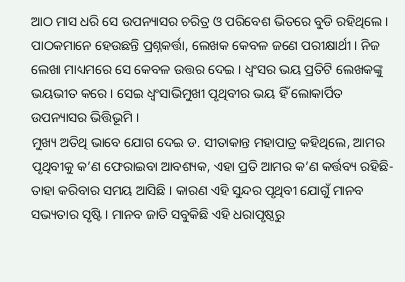ଆଠ ମାସ ଧରି ସେ ଉପନ୍ୟାସର ଚରିତ୍ର ଓ ପରିବେଶ ଭିତରେ ବୁଡି ରହିଥିଲେ । ପାଠକମାନେ ହେଉଛନ୍ତି ପ୍ରଶ୍ନକର୍ତ୍ତା, ଲେଖକ କେବଳ ଜଣେ ପରୀକ୍ଷାର୍ଥୀ । ନିଜ ଲେଖା ମାଧ୍ୟମରେ ସେ କେବଳ ଉତ୍ତର ଦେଇ । ଧ୍ୱଂସର ଭୟ ପ୍ରତିଟି ଲେଖକଙ୍କୁ ଭୟଭୀତ କରେ । ସେଇ ଧ୍ୱଂସାଭିମୁଖୀ ପୃଥିବୀର ଭୟ ହିଁ ଲୋକାର୍ପିତ ଉପନ୍ୟାସର ଭିତ୍ତିଭୂମି ।
ମୁଖ୍ୟ ଅତିଥି ଭାବେ ଯୋଗ ଦେଇ ଡ. ସୀତାକାନ୍ତ ମହାପାତ୍ର କହିଥିଲେ, ଆମର ପୃଥିବୀକୁ କ’ଣ ଫେରାଇବା ଆବଶ୍ୟକ, ଏହା ପ୍ରତି ଆମର କ’ଣ କର୍ତ୍ତବ୍ୟ ରହିଛି- ତାହା କରିବାର ସମୟ ଆସିଛି । କାରଣ ଏହି ସୁନ୍ଦର ପୃଥିବୀ ଯୋଗୁଁ ମାନବ ସଭ୍ୟତାର ସୃଷ୍ଟି । ମାନବ ଜାତି ସବୁକିଛି ଏହି ଧରାପୃଷ୍ଠରୁ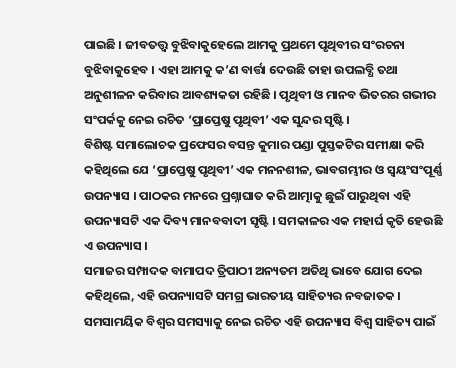ପାଇଛି । ଜୀବତତ୍ତ୍ୱ ବୁଝିବାକୁହେଲେ ଆମକୁ ପ୍ରଥମେ ପୃଥିବୀର ସଂରଚନା ବୁଝିବାକୁହେବ । ଏହା ଆମକୁ କ’ଣ ବାର୍ତ୍ତା ଦେଉଛି ତାହା ଉପଲବ୍ଧି ତଥା ଅନୁଶୀଳନ କରିବାର ଆବଶ୍ୟକତା ରହିଛି । ପୃଥିବୀ ଓ ମାନବ ଭିତରର ଗଭୀର ସଂପର୍କକୁ ନେଇ ରଚିତ ‘ପ୍ରାପ୍ତେଷୁ ପୃଥିବୀ’ ଏକ ସୁନ୍ଦର ସୃଷ୍ଟି ।
ବିଶିଷ୍ଟ ସମାଲୋଚକ ପ୍ରଫେସର ବସନ୍ତ କୁମାର ପଣ୍ଡା ପୁସ୍ତକଟିର ସମୀକ୍ଷା କରି କହିଥିଲେ ଯେ ‘ପ୍ରାପ୍ତେଷୁ ପୃଥିବୀ’ ଏକ ମନନଶୀଳ, ଭାବଗମ୍ଭୀର ଓ ସ୍ୱୟଂସଂପୂର୍ଣ୍ଣ ଉପନ୍ୟାସ । ପାଠକର ମନରେ ପ୍ରଶ୍ନାଘାତ କରି ଆତ୍ମାକୁ ଛୁଇଁ ପାରୁଥିବା ଏହି ଉପନ୍ୟାସଟି ଏକ ଦିବ୍ୟ ମାନବବାଦୀ ସୃଷ୍ଟି । ସମକାଳର ଏକ ମହାର୍ଘ କୃତି ହେଉଛି ଏ ଉପନ୍ୟାସ ।
ସମାଜର ସମ୍ପାଦକ ବାମାପଦ ତ୍ରିପାଠୀ ଅନ୍ୟତମ ଅତିଥି ଭାବେ ଯୋଗ ଦେଇ କହିଥିଲେ, ଏହି ଉପନ୍ୟାସଟି ସମଗ୍ର ଭାରତୀୟ ସାହିତ୍ୟର ନବଜାତକ । ସମସାମୟିକ ବିଶ୍ୱର ସମସ୍ୟାକୁ ନେଇ ରଚିତ ଏହି ଉପନ୍ୟାସ ବିଶ୍ୱ ସାହିତ୍ୟ ପାଇଁ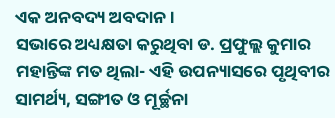ଏକ ଅନବଦ୍ୟ ଅବଦାନ ।
ସଭାରେ ଅଧ୍ୟକ୍ଷତା କରୁଥିବା ଡ. ପ୍ରଫୁଲ୍ଲ କୁମାର ମହାନ୍ତିଙ୍କ ମତ ଥିଲା- ଏହି ଉପନ୍ୟାସରେ ପୃଥିବୀର ସାମର୍ଥ୍ୟ, ସଙ୍ଗୀତ ଓ ମୂର୍ଚ୍ଛନା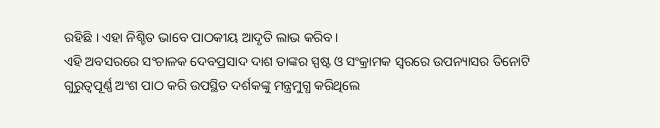ରହିଛି । ଏହା ନିଶ୍ଚିତ ଭାବେ ପାଠକୀୟ ଆଦୃତି ଲାଭ କରିବ।
ଏହି ଅବସରରେ ସଂଚାଳକ ଦେବପ୍ରସାଦ ଦାଶ ତାଙ୍କର ସ୍ପଷ୍ଟ ଓ ସଂକ୍ରାମକ ସ୍ୱରରେ ଉପନ୍ୟାସର ତିନୋଟି ଗୁରୁତ୍ୱପୂର୍ଣ୍ଣ ଅଂଶ ପାଠ କରି ଉପସ୍ଥିତ ଦର୍ଶକଙ୍କୁ ମନ୍ତ୍ରମୁଗ୍ଧ କରିଥିଲେ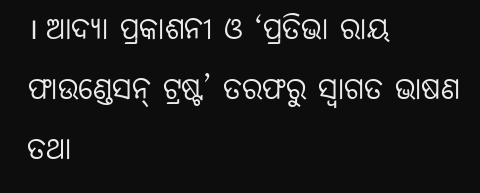। ଆଦ୍ୟା ପ୍ରକାଶନୀ ଓ ‘ପ୍ରତିଭା ରାୟ ଫାଉଣ୍ଡେସନ୍ ଟ୍ରଷ୍ଟ’ ତରଫରୁ ସ୍ୱାଗତ ଭାଷଣ ତଥା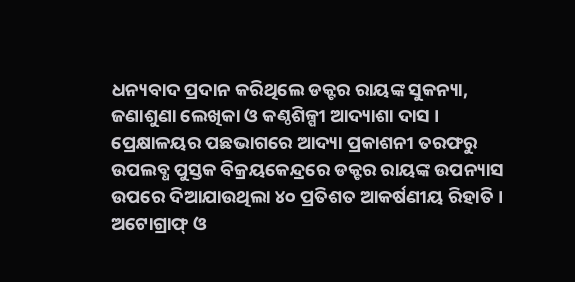ଧନ୍ୟବାଦ ପ୍ରଦାନ କରିଥିଲେ ଡକ୍ଟର ରାୟଙ୍କ ସୁକନ୍ୟା, ଜଣାଶୁଣା ଲେଖିକା ଓ କଣ୍ଠଶିଳ୍ପୀ ଆଦ୍ୟାଶା ଦାସ ।
ପ୍ରେକ୍ଷାଳୟର ପଛଭାଗରେ ଆଦ୍ୟା ପ୍ରକାଶନୀ ତରଫରୁ ଉପଲବ୍ଧ ପୁସ୍ତକ ବିକ୍ରୟକେନ୍ଦ୍ରରେ ଡକ୍ଟର ରାୟଙ୍କ ଉପନ୍ୟାସ ଉପରେ ଦିଆଯାଉଥିଲା ୪୦ ପ୍ରତିଶତ ଆକର୍ଷଣୀୟ ରିହାତି । ଅଟୋଗ୍ରାଫ୍ ଓ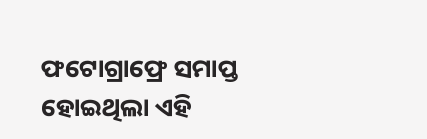ଫଟୋଗ୍ରାଫ୍ରେ ସମାପ୍ତ ହୋଇଥିଲା ଏହି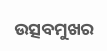ଉତ୍ସବମୁଖର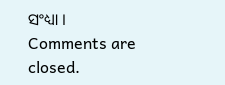ସଂଧ୍ୟା ।
Comments are closed.